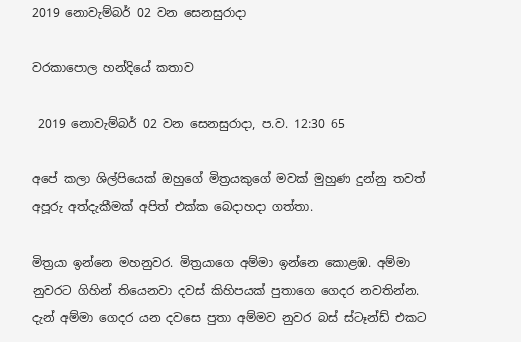2019 නොවැම්බර් 02 වන සෙනසුරාදා

වරකාපොල හන්දියේ කතාව

 2019 නොවැම්බර් 02 වන සෙනසුරාදා, ප.ව. 12:30 65

අපේ කලා ශිල්පියෙක් ඔහුගේ මිත්‍රයකුගේ මවක් මුහුණ දුන්නු තවත් අපූරු අත්දැකීමක් අපිත් එක්ක බෙදාහදා ගත්තා.

මිත්‍රයා ඉන්නෙ මහනුවර. මිත්‍රයාගෙ අම්මා ඉන්නෙ කොළඹ. අම්මා නුවරට ගිහින් තියෙනවා දවස් කිහිපයක් පුතාගෙ ගෙදර නවතින්න. දැන් අම්මා ගෙදර යන දවසෙ පුතා අම්මව නුවර බස් ස්ටෑන්ඩ් එකට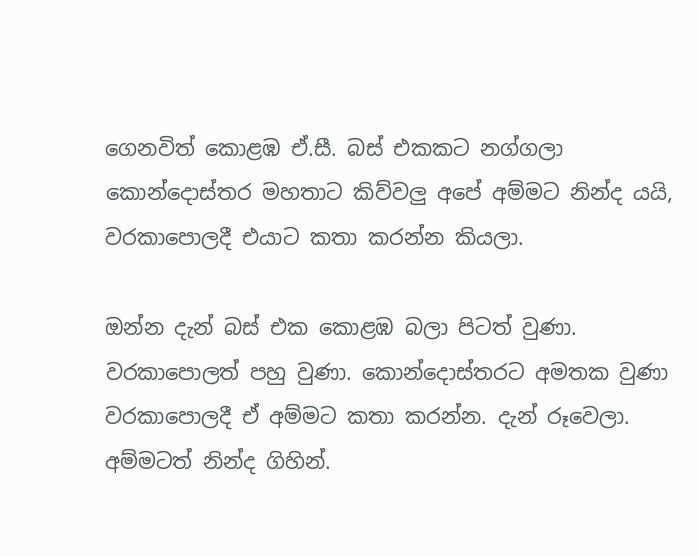ගෙනවිත් කොළඹ ඒ.සී. බස් එකකට නග්ගලා කොන්දොස්තර මහතාට කිව්වලු අපේ අම්මට නින්ද යයි, වරකාපොලදී එයාට කතා කරන්න කියලා.

ඔන්න දැන් බස් එක කොළඹ බලා පිටත් වුණා. වරකාපොලත් පහු වුණා. කොන්දොස්තරට අමතක වුණා වරකාපොලදී ඒ අම්මට කතා කරන්න. දැන් රූවෙලා. අම්මටත් නින්ද ගිහින්.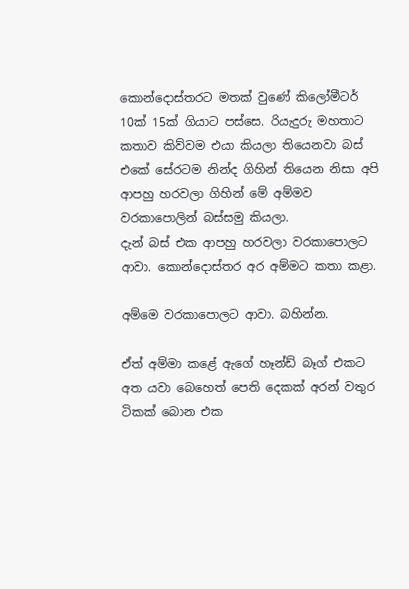කොන්දොස්තරට මතක් වුණේ කිලෝමීටර් 10ක් 15ක් ගියාට පස්සෙ. රියැදුරු මහතාට කතාව කිව්වම එයා කියලා තියෙනවා බස් එකේ සේරටම නින්ද ගිහින් තියෙන නිසා අපි ආපහු හරවලා ගිහින් මේ අම්මව වරකාපොලින් බස්සමු කියලා.
දැන් බස් එක ආපහු හරවලා වරකාපොලට ආවා. කොන්දොස්තර අර අම්මට කතා කළා.

අම්මෙ වරකාපොලට ආවා. බහින්න.

ඒත් අම්මා කළේ ඇගේ හෑන්ඩ් බෑග් එකට අත යවා බෙහෙත් පෙති දෙකක් අරන් වතුර ටිකක් බොන එක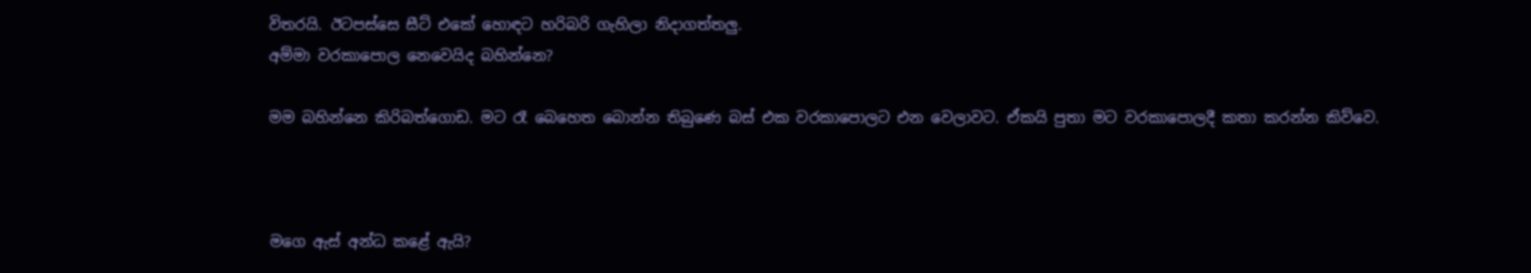විතරයි. ඊටපස්සෙ සීට් එකේ හොඳට හරිබරි ගැහිලා නිදාගත්තලු.
අම්මා වරකාපොල නෙවෙයිද බහින්නෙ?

මම බහින්නෙ කිරිබත්ගොඩ. මට රෑ බෙහෙත බොන්න තිබුණෙ බස් එක වරකාපොලට එන වෙලාවට. ඒකයි පුතා මට වරකාපොලදී කතා කරන්න කිව්වෙ.



මගෙ ඇස් අන්ධ කළේ ඇයි?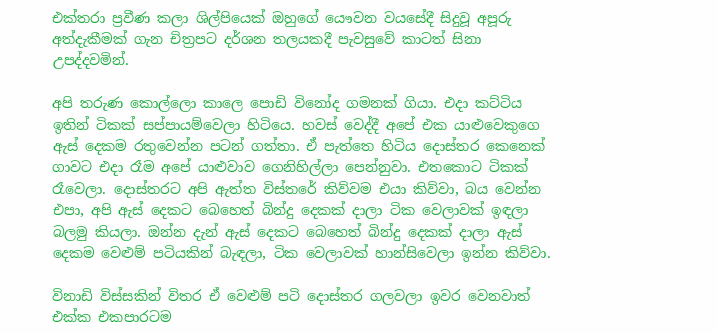එක්තරා ප්‍රවීණ කලා ශිල්පියෙක් ඔහුගේ යෞවන වයසේදී සිදුවූ අපූරු අත්දැකීමක් ගැන චිත්‍රපට දර්ශන තලයකදී පැවසුවේ කාටත් සිනා උපද්දවමින්.

අපි තරුණ කොල්ලො කාලෙ පොඩි විනෝද ගමනක් ගියා. එදා කට්ටිය ඉතින් ටිකක් සප්පායම්වෙලා හිටියෙ. හවස් වෙද්දී අපේ එක යාළුවෙකුගෙ ඇස් දෙකම රතුවෙන්න පටන් ගත්තා. ඒ පැත්තෙ හිටිය දොස්තර කෙනෙක් ගාවට එදා රෑම අපේ යාළුවාව ගෙනිහිල්ලා පෙන්නුවා. එතකොට ටිකක් රෑවෙලා. දොස්තරට අපි ඇත්ත විස්තරේ කිව්වම එයා කිව්වා, බය වෙන්න එපා, අපි ඇස් දෙකට බෙහෙත් බින්දු දෙකක් දාලා ටික වෙලාවක් ඉඳලා බලමු කියලා. ඔන්න දැන් ඇස් දෙකට බෙහෙත් බින්දු දෙකක් දාලා ඇස් දෙකම වෙළුම් පටියකින් බැඳලා, ටික වෙලාවක් හාන්සිවෙලා ඉන්න කිව්වා.

විනාඩි විස්සකින් විතර ඒ වෙළුම් පටි දොස්තර ගලවලා ඉවර වෙනවාත් එක්ක එකපාරටම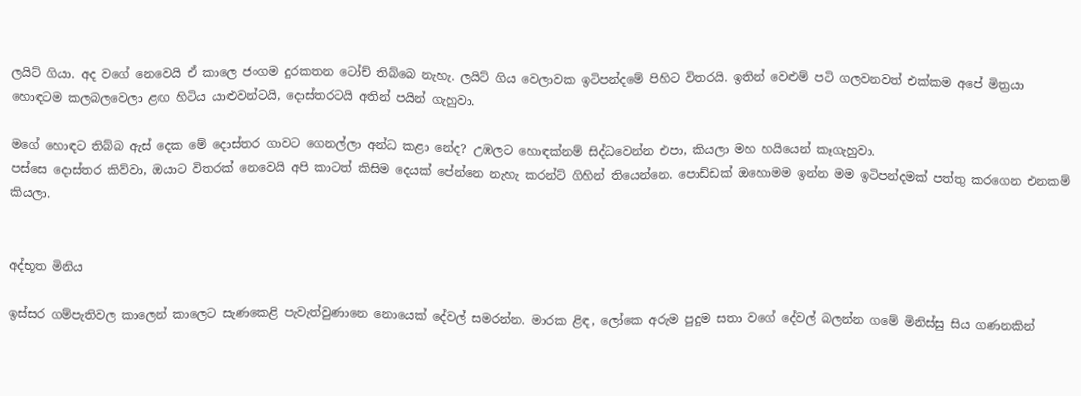ලයිට් ගියා. අද වගේ නෙවෙයි ඒ කාලෙ ජංගම දුරකතන ටෝච් තිබ්බෙ නැහැ. ලයිට් ගිය වෙලාවක ඉටිපන්දමේ පිහිට විතරයි. ඉතින් වෙළුම් පටි ගලවනවත් එක්කම අපේ මිත්‍රයා හොඳටම කලබලවෙලා ළඟ හිටිය යාළුවන්ටයි, දොස්තරටයි අතින් පයින් ගැහුවා.

මගේ හොඳට තිබ්බ ඇස් දෙක මේ දොස්තර ගාවට ගෙනල්ලා අන්ධ කළා නේද? උඹලට හොඳක්නම් සිද්ධවෙන්න එපා, කියලා මහ හයියෙන් කෑගැහුවා.
පස්සෙ දොස්තර කිව්වා, ඔයාට විතරක් නෙවෙයි අපි කාටත් කිසිම දෙයක් පේන්නෙ නැහැ කරන්ට් ගිහින් තියෙන්නෙ. පොඩ්ඩක් ඔහොමම ඉන්න මම ඉටිපන්දමක් පත්තු කරගෙන එනකම් කියලා.


අද්භූත මිනිය

ඉස්සර ගම්පැතිවල කාලෙන් කාලෙට සැණකෙළි පැවැත්වුණානෙ නොයෙක් දේවල් සමරන්න. මාරක ළිඳ, ලෝකෙ අරුම පුදුම සතා වගේ දේවල් බලන්න ගමේ මිනිස්සු සිය ගණනකින්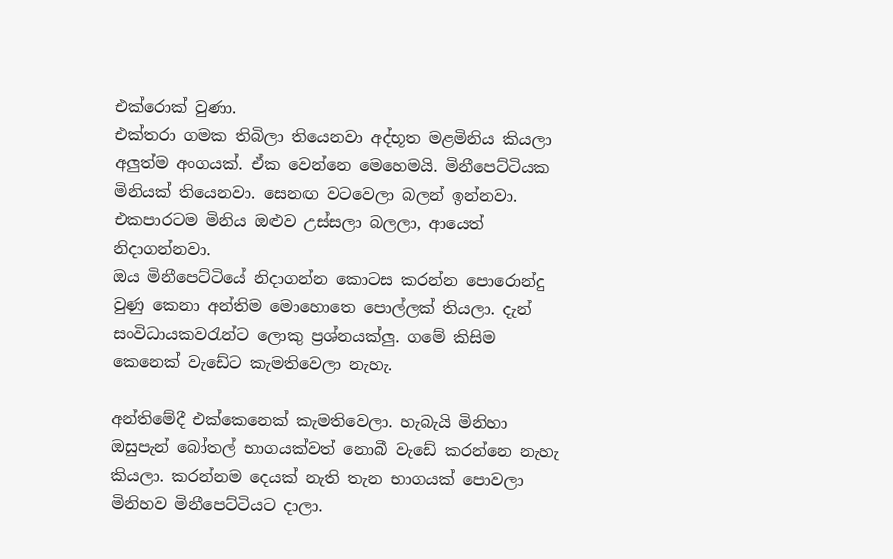එක්රොක් වුණා.
එක්තරා ගමක තිබිලා තියෙනවා අද්භූත මළමිනිය කියලා අලුත්ම අංගයක්. ඒක වෙන්නෙ මෙහෙමයි. මිනීපෙට්ටියක මිනියක් තියෙනවා. සෙනඟ වටවෙලා බලන් ඉන්නවා. එකපාරටම මිනිය ඔළුව උස්සලා බලලා, ආයෙත් නිදාගන්නවා.
ඔය මිනීපෙට්ටියේ නිදාගන්න කොටස කරන්න පොරොන්දු වුණු කෙනා අන්තිම මොහොතෙ පොල්ලක් තියලා. දැන් සංවිධායකවරැන්ට ලොකු ප්‍රශ්නයක්ලු. ගමේ කිසිම කෙනෙක් වැඩේට කැමතිවෙලා නැහැ.

අන්තිමේදී එක්කෙනෙක් කැමතිවෙලා. හැබැයි මිනිහා ඔසුපැන් බෝතල් භාගයක්වත් නොබී වැඩේ කරන්නෙ නැහැ කියලා. කරන්නම දෙයක් නැති තැන භාගයක් පොවලා මිනිහව මිනීපෙට්ටියට දාලා.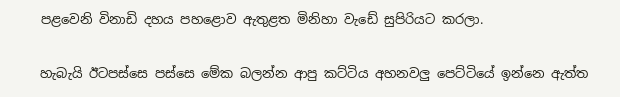පළවෙනි විනාඩි දහය පහළොව ඇතුළත මිනිහා වැඩේ සුපිරියට කරලා.

හැබැයි ඊටපස්සෙ පස්සෙ මේක බලන්න ආපු කට්ටිය අහනවලු පෙට්ටියේ ඉන්නෙ ඇත්ත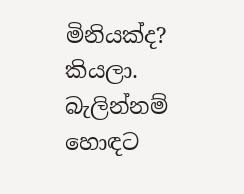මිනියක්ද? කියලා. බැලින්නම් හොඳට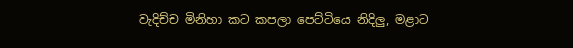වැදිච්ච මිනිහා කට කපලා පෙට්ටියෙ නිදිලු, මළාට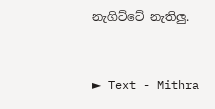නැගිට්ටේ නැතිලු.



► Text - Mithra